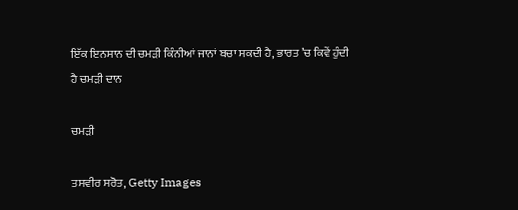ਇੱਕ ਇਨਸਾਨ ਦੀ ਚਮੜੀ ਕਿੰਨੀਆਂ ਜਾਨਾਂ ਬਚਾ ਸਕਦੀ ਹੈ, ਭਾਰਤ ’ਚ ਕਿਵੇਂ ਹੁੰਦੀ ਹੈ ਚਮੜੀ ਦਾਨ

ਚਮੜੀ

ਤਸਵੀਰ ਸਰੋਤ, Getty Images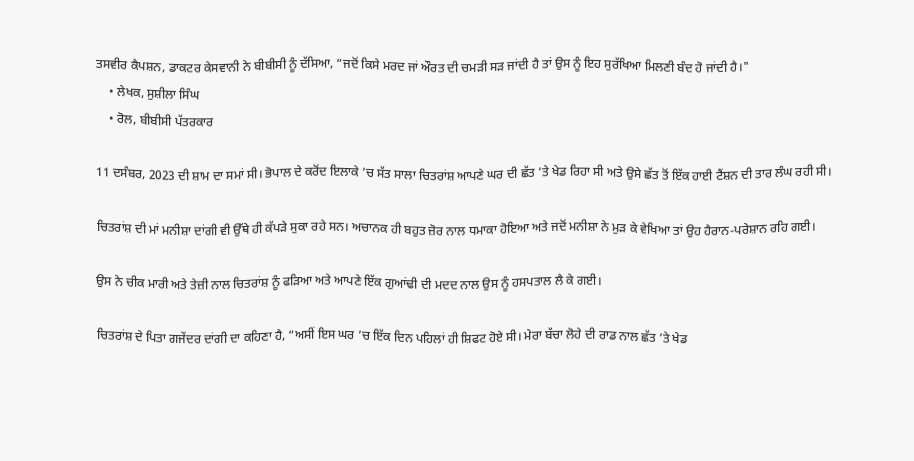ਤਸਵੀਰ ਕੈਪਸ਼ਨ, ਡਾਕਟਰ ਕੇਸਵਾਨੀ ਨੇ ਬੀਬੀਸੀ ਨੂੰ ਦੱਸਿਆ, “ਜਦੋਂ ਕਿਸੇ ਮਰਦ ਜਾਂ ਔਰਤ ਦੀ ਚਮੜੀ ਸੜ ਜਾਂਦੀ ਹੈ ਤਾਂ ਉਸ ਨੂੰ ਇਹ ਸੁਰੱਖਿਆ ਮਿਲਣੀ ਬੰਦ ਹੋ ਜਾਂਦੀ ਹੈ।"
    • ਲੇਖਕ, ਸੁਸ਼ੀਲਾ ਸਿੰਘ
    • ਰੋਲ, ਬੀਬੀਸੀ ਪੱਤਰਕਾਰ

11 ਦਸੰਬਰ, 2023 ਦੀ ਸ਼ਾਮ ਦਾ ਸਮਾਂ ਸੀ। ਭੋਪਾਲ ਦੇ ਕਰੋਂਦ ਇਲਾਕੇ ’ਚ ਸੱਤ ਸਾਲਾ ਚਿਤਰਾਂਸ਼ ਆਪਣੇ ਘਰ ਦੀ ਛੱਤ ’ਤੇ ਖੇਡ ਰਿਹਾ ਸੀ ਅਤੇ ਉਸੇ ਛੱਤ ਤੋਂ ਇੱਕ ਹਾਈ ਟੈਂਸ਼ਨ ਦੀ ਤਾਰ ਲੰਘ ਰਹੀ ਸੀ।

ਚਿਤਰਾਂਸ਼ ਦੀ ਮਾਂ ਮਨੀਸ਼ਾ ਦਾਂਗੀ ਵੀ ਉੱਥੇ ਹੀ ਕੱਪੜੇ ਸੁਕਾ ਰਹੇ ਸਨ। ਅਚਾਨਕ ਹੀ ਬਹੁਤ ਜ਼ੋਰ ਨਾਲ ਧਮਾਕਾ ਹੋਇਆ ਅਤੇ ਜਦੋਂ ਮਨੀਸ਼ਾ ਨੇ ਮੁੜ ਕੇ ਵੇਖਿਆ ਤਾਂ ਉਹ ਹੈਰਾਨ-ਪਰੇਸ਼ਾਨ ਰਹਿ ਗਈ।

ਉਸ ਨੇ ਚੀਕ ਮਾਰੀ ਅਤੇ ਤੇਜ਼ੀ ਨਾਲ ਚਿਤਰਾਂਸ਼ ਨੂੰ ਫੜਿਆ ਅਤੇ ਆਪਣੇ ਇੱਕ ਗੁਆਂਢੀ ਦੀ ਮਦਦ ਨਾਲ ਉਸ ਨੂੰ ਹਸਪਤਾਲ ਲੈ ਕੇ ਗਈ।

ਚਿਤਰਾਂਸ਼ ਦੇ ਪਿਤਾ ਗਜੇਂਦਰ ਦਾਂਗੀ ਦਾ ਕਹਿਣਾ ਹੈ, “ਅਸੀਂ ਇਸ ਘਰ ’ਚ ਇੱਕ ਦਿਨ ਪਹਿਲਾਂ ਹੀ ਸ਼ਿਫਟ ਹੋਏ ਸੀ। ਮੇਰਾ ਬੱਚਾ ਲੋਹੇ ਦੀ ਰਾਡ ਨਾਲ ਛੱਤ ’ਤੇ ਖੇਡ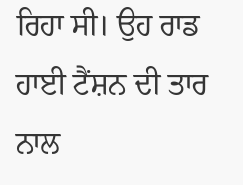ਰਿਹਾ ਸੀ। ਉਹ ਰਾਡ ਹਾਈ ਟੈਂਸ਼ਨ ਦੀ ਤਾਰ ਨਾਲ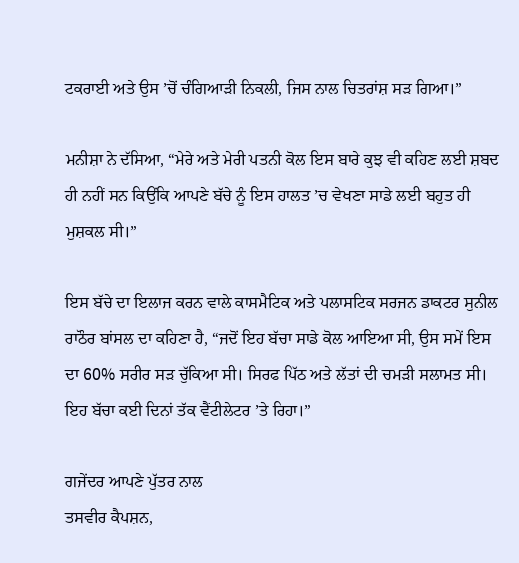ਟਕਰਾਈ ਅਤੇ ਉਸ ’ਚੋਂ ਚੰਗਿਆੜੀ ਨਿਕਲੀ, ਜਿਸ ਨਾਲ ਚਿਤਰਾਂਸ਼ ਸੜ ਗਿਆ।”

ਮਨੀਸ਼ਾ ਨੇ ਦੱਸਿਆ, “ਮੇਰੇ ਅਤੇ ਮੇਰੀ ਪਤਨੀ ਕੋਲ ਇਸ ਬਾਰੇ ਕੁਝ ਵੀ ਕਹਿਣ ਲਈ ਸ਼ਬਦ ਹੀ ਨਹੀਂ ਸਨ ਕਿਉਂਕਿ ਆਪਣੇ ਬੱਚੇ ਨੂੰ ਇਸ ਹਾਲਤ ’ਚ ਵੇਖਣਾ ਸਾਡੇ ਲਈ ਬਹੁਤ ਹੀ ਮੁਸ਼ਕਲ ਸੀ।”

ਇਸ ਬੱਚੇ ਦਾ ਇਲਾਜ ਕਰਨ ਵਾਲੇ ਕਾਸਮੈਟਿਕ ਅਤੇ ਪਲਾਸਟਿਕ ਸਰਜਨ ਡਾਕਟਰ ਸੁਨੀਲ ਰਾਠੌਰ ਬਾਂਸਲ ਦਾ ਕਹਿਣਾ ਹੈ, “ਜਦੋਂ ਇਹ ਬੱਚਾ ਸਾਡੇ ਕੋਲ ਆਇਆ ਸੀ, ਉਸ ਸਮੇਂ ਇਸ ਦਾ 60% ਸਰੀਰ ਸੜ ਚੁੱਕਿਆ ਸੀ। ਸਿਰਫ ਪਿੱਠ ਅਤੇ ਲੱਤਾਂ ਦੀ ਚਮੜੀ ਸਲਾਮਤ ਸੀ। ਇਹ ਬੱਚਾ ਕਈ ਦਿਨਾਂ ਤੱਕ ਵੈਂਟੀਲੇਟਰ ’ਤੇ ਰਿਹਾ।”

ਗਜੇਂਦਰ ਆਪਣੇ ਪੁੱਤਰ ਨਾਲ
ਤਸਵੀਰ ਕੈਪਸ਼ਨ,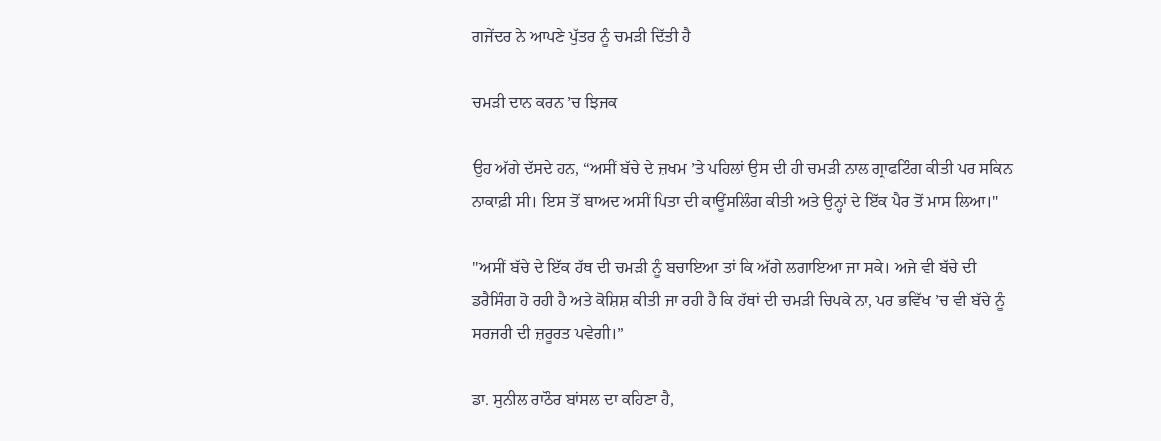ਗਜੇਂਦਰ ਨੇ ਆਪਣੇ ਪੁੱਤਰ ਨੂੰ ਚਮੜੀ ਦਿੱਤੀ ਹੈ

ਚਮੜੀ ਦਾਨ ਕਰਨ ’ਚ ਝਿਜਕ

ਉਹ ਅੱਗੇ ਦੱਸਦੇ ਹਨ, “ਅਸੀਂ ਬੱਚੇ ਦੇ ਜ਼ਖਮ ’ਤੇ ਪਹਿਲਾਂ ਉਸ ਦੀ ਹੀ ਚਮੜੀ ਨਾਲ ਗ੍ਰਾਫਟਿੰਗ ਕੀਤੀ ਪਰ ਸਕਿਨ ਨਾਕਾਫ਼ੀ ਸੀ। ਇਸ ਤੋਂ ਬਾਅਦ ਅਸੀਂ ਪਿਤਾ ਦੀ ਕਾਊਂਸਲਿੰਗ ਕੀਤੀ ਅਤੇ ਉਨ੍ਹਾਂ ਦੇ ਇੱਕ ਪੈਰ ਤੋਂ ਮਾਸ ਲਿਆ।"

"ਅਸੀਂ ਬੱਚੇ ਦੇ ਇੱਕ ਹੱਥ ਦੀ ਚਮੜੀ ਨੂੰ ਬਚਾਇਆ ਤਾਂ ਕਿ ਅੱਗੇ ਲਗਾਇਆ ਜਾ ਸਕੇ। ਅਜੇ ਵੀ ਬੱਚੇ ਦੀ ਡਰੈਸਿੰਗ ਹੋ ਰਹੀ ਹੈ ਅਤੇ ਕੋਸ਼ਿਸ਼ ਕੀਤੀ ਜਾ ਰਹੀ ਹੈ ਕਿ ਹੱਥਾਂ ਦੀ ਚਮੜੀ ਚਿਪਕੇ ਨਾ, ਪਰ ਭਵਿੱਖ ’ਚ ਵੀ ਬੱਚੇ ਨੂੰ ਸਰਜਰੀ ਦੀ ਜ਼ਰੂਰਤ ਪਵੇਗੀ।”

ਡਾ. ਸੁਨੀਲ ਰਾਠੌਰ ਬਾਂਸਲ ਦਾ ਕਹਿਣਾ ਹੈ,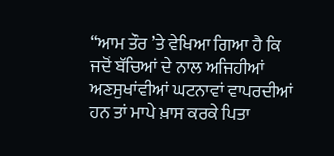“ਆਮ ਤੌਰ ’ਤੇ ਵੇਖਿਆ ਗਿਆ ਹੈ ਕਿ ਜਦੋਂ ਬੱਚਿਆਂ ਦੇ ਨਾਲ ਅਜਿਹੀਆਂ ਅਣਸੁਖਾਂਵੀਆਂ ਘਟਨਾਵਾਂ ਵਾਪਰਦੀਆਂ ਹਨ ਤਾਂ ਮਾਪੇ ਖ਼ਾਸ ਕਰਕੇ ਪਿਤਾ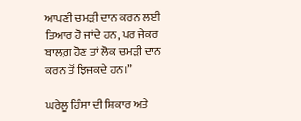ਆਪਣੀ ਚਮੜੀ ਦਾਨ ਕਰਨ ਲਈ ਤਿਆਰ ਹੋ ਜਾਂਦੇ ਹਨ, ਪਰ ਜੇਕਰ ਬਾਲਗ਼ ਹੋਣ ਤਾਂ ਲੋਕ ਚਮੜੀ ਦਾਨ ਕਰਨ ਤੋਂ ਝਿਜਕਦੇ ਹਨ।”

ਘਰੇਲੂ ਹਿੰਸਾ ਦੀ ਸ਼ਿਕਾਰ ਅਤੇ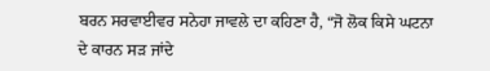ਬਰਨ ਸਰਵਾਈਵਰ ਸਨੇਹਾ ਜਾਵਲੇ ਦਾ ਕਹਿਣਾ ਹੈ, “ਜੋ ਲੋਕ ਕਿਸੇ ਘਟਨਾ ਦੇ ਕਾਰਨ ਸੜ ਜਾਂਦੇ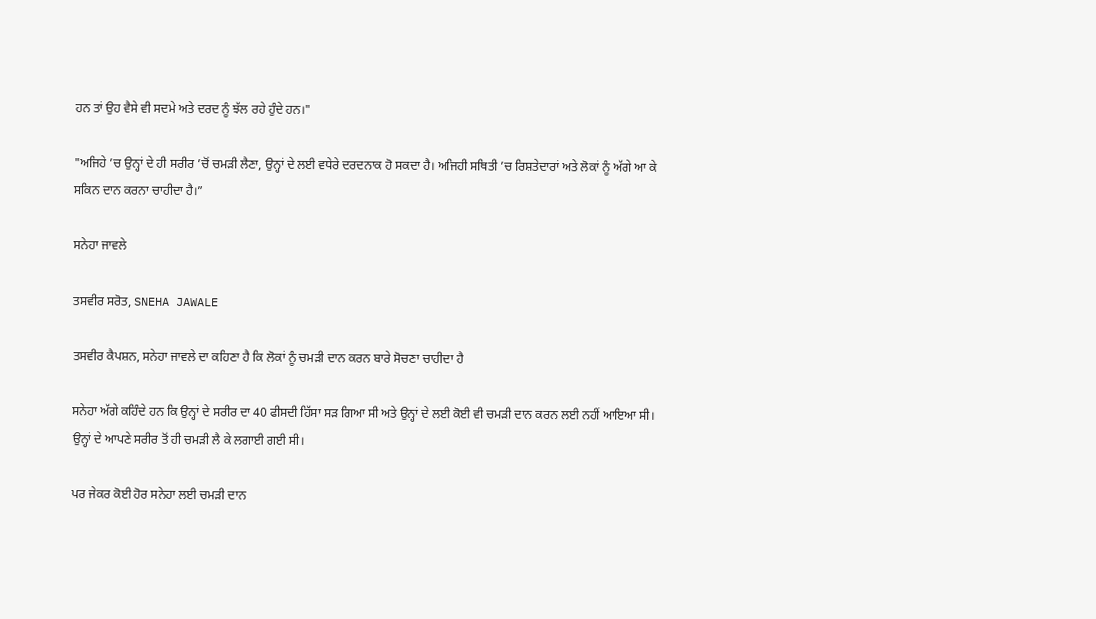ਹਨ ਤਾਂ ਉਹ ਵੈਸੇ ਵੀ ਸਦਮੇ ਅਤੇ ਦਰਦ ਨੂੰ ਝੱਲ ਰਹੇ ਹੁੰਦੇ ਹਨ।"

"ਅਜਿਹੇ ’ਚ ਉਨ੍ਹਾਂ ਦੇ ਹੀ ਸਰੀਰ ’ਚੋਂ ਚਮੜੀ ਲੈਣਾ, ਉਨ੍ਹਾਂ ਦੇ ਲਈ ਵਧੇਰੇ ਦਰਦਨਾਕ ਹੋ ਸਕਦਾ ਹੈ। ਅਜਿਹੀ ਸਥਿਤੀ ’ਚ ਰਿਸ਼ਤੇਦਾਰਾਂ ਅਤੇ ਲੋਕਾਂ ਨੂੰ ਅੱਗੇ ਆ ਕੇ ਸਕਿਨ ਦਾਨ ਕਰਨਾ ਚਾਹੀਦਾ ਹੈ।”

ਸਨੇਹਾ ਜਾਵਲੇ

ਤਸਵੀਰ ਸਰੋਤ, SNEHA JAWALE

ਤਸਵੀਰ ਕੈਪਸ਼ਨ, ਸਨੇਹਾ ਜਾਵਲੇ ਦਾ ਕਹਿਣਾ ਹੈ ਕਿ ਲੋਕਾਂ ਨੂੰ ਚਮੜੀ ਦਾਨ ਕਰਨ ਬਾਰੇ ਸੋਚਣਾ ਚਾਹੀਦਾ ਹੈ

ਸਨੇਹਾ ਅੱਗੇ ਕਹਿੰਦੇ ਹਨ ਕਿ ਉਨ੍ਹਾਂ ਦੇ ਸਰੀਰ ਦਾ 40 ਫੀਸਦੀ ਹਿੱਸਾ ਸੜ ਗਿਆ ਸੀ ਅਤੇ ਉਨ੍ਹਾਂ ਦੇ ਲਈ ਕੋਈ ਵੀ ਚਮੜੀ ਦਾਨ ਕਰਨ ਲਈ ਨਹੀਂ ਆਇਆ ਸੀ। ਉਨ੍ਹਾਂ ਦੇ ਆਪਣੇ ਸਰੀਰ ਤੋਂ ਹੀ ਚਮੜੀ ਲੈ ਕੇ ਲਗਾਈ ਗਈ ਸੀ।

ਪਰ ਜੇਕਰ ਕੋਈ ਹੋਰ ਸਨੇਹਾ ਲਈ ਚਮੜੀ ਦਾਨ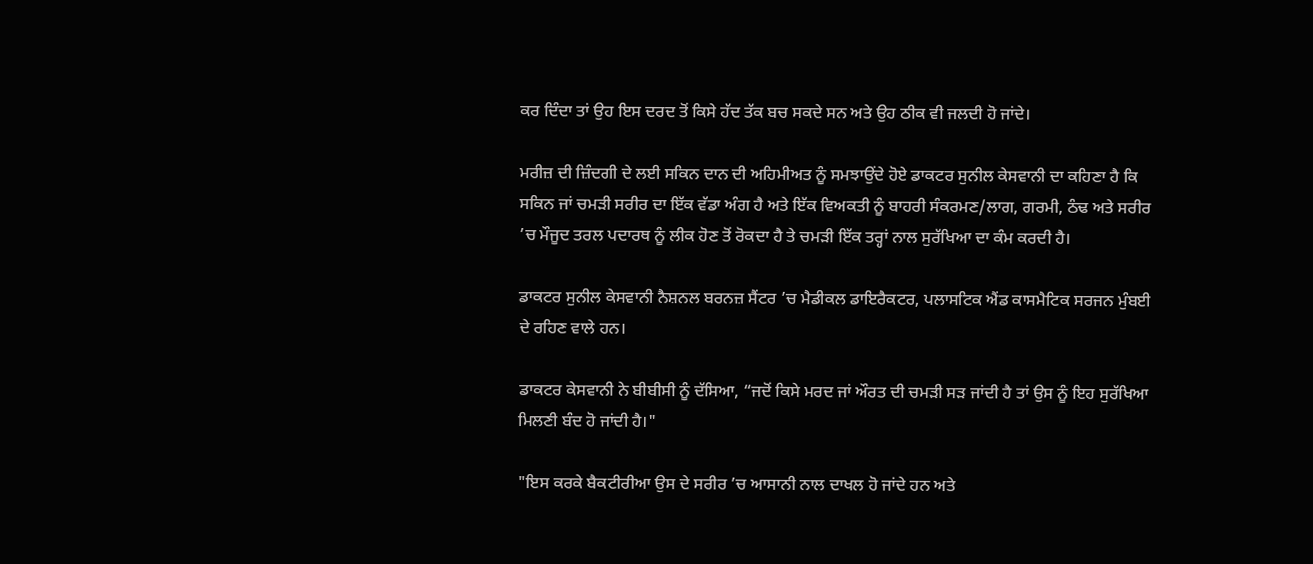ਕਰ ਦਿੰਦਾ ਤਾਂ ਉਹ ਇਸ ਦਰਦ ਤੋਂ ਕਿਸੇ ਹੱਦ ਤੱਕ ਬਚ ਸਕਦੇ ਸਨ ਅਤੇ ਉਹ ਠੀਕ ਵੀ ਜਲਦੀ ਹੋ ਜਾਂਦੇ।

ਮਰੀਜ਼ ਦੀ ਜ਼ਿੰਦਗੀ ਦੇ ਲਈ ਸਕਿਨ ਦਾਨ ਦੀ ਅਹਿਮੀਅਤ ਨੂੰ ਸਮਝਾਉਂਦੇ ਹੋਏ ਡਾਕਟਰ ਸੁਨੀਲ ਕੇਸਵਾਨੀ ਦਾ ਕਹਿਣਾ ਹੈ ਕਿ ਸਕਿਨ ਜਾਂ ਚਮੜੀ ਸਰੀਰ ਦਾ ਇੱਕ ਵੱਡਾ ਅੰਗ ਹੈ ਅਤੇ ਇੱਕ ਵਿਅਕਤੀ ਨੂੰ ਬਾਹਰੀ ਸੰਕਰਮਣ/ਲਾਗ, ਗਰਮੀ, ਠੰਢ ਅਤੇ ਸਰੀਰ ’ਚ ਮੌਜੂਦ ਤਰਲ ਪਦਾਰਥ ਨੂੰ ਲੀਕ ਹੋਣ ਤੋਂ ਰੋਕਦਾ ਹੈ ਤੇ ਚਮੜੀ ਇੱਕ ਤਰ੍ਹਾਂ ਨਾਲ ਸੁਰੱਖਿਆ ਦਾ ਕੰਮ ਕਰਦੀ ਹੈ।

ਡਾਕਟਰ ਸੁਨੀਲ ਕੇਸਵਾਨੀ ਨੈਸ਼ਨਲ ਬਰਨਜ਼ ਸੈਂਟਰ ’ਚ ਮੈਡੀਕਲ ਡਾਇਰੈਕਟਰ, ਪਲਾਸਟਿਕ ਐਂਡ ਕਾਸਮੈਟਿਕ ਸਰਜਨ ਮੁੰਬਈ ਦੇ ਰਹਿਣ ਵਾਲੇ ਹਨ।

ਡਾਕਟਰ ਕੇਸਵਾਨੀ ਨੇ ਬੀਬੀਸੀ ਨੂੰ ਦੱਸਿਆ, “ਜਦੋਂ ਕਿਸੇ ਮਰਦ ਜਾਂ ਔਰਤ ਦੀ ਚਮੜੀ ਸੜ ਜਾਂਦੀ ਹੈ ਤਾਂ ਉਸ ਨੂੰ ਇਹ ਸੁਰੱਖਿਆ ਮਿਲਣੀ ਬੰਦ ਹੋ ਜਾਂਦੀ ਹੈ।"

"ਇਸ ਕਰਕੇ ਬੈਕਟੀਰੀਆ ਉਸ ਦੇ ਸਰੀਰ ’ਚ ਆਸਾਨੀ ਨਾਲ ਦਾਖਲ ਹੋ ਜਾਂਦੇ ਹਨ ਅਤੇ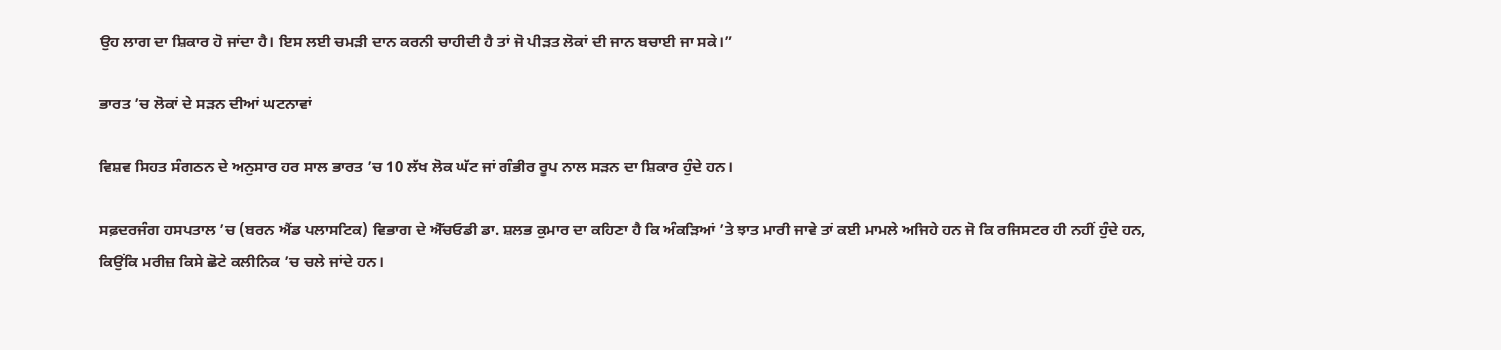ਉਹ ਲਾਗ ਦਾ ਸ਼ਿਕਾਰ ਹੋ ਜਾਂਦਾ ਹੈ। ਇਸ ਲਈ ਚਮੜੀ ਦਾਨ ਕਰਨੀ ਚਾਹੀਦੀ ਹੈ ਤਾਂ ਜੋ ਪੀੜਤ ਲੋਕਾਂ ਦੀ ਜਾਨ ਬਚਾਈ ਜਾ ਸਕੇ।”

ਭਾਰਤ ’ਚ ਲੋਕਾਂ ਦੇ ਸੜਨ ਦੀਆਂ ਘਟਨਾਵਾਂ

ਵਿਸ਼ਵ ਸਿਹਤ ਸੰਗਠਨ ਦੇ ਅਨੁਸਾਰ ਹਰ ਸਾਲ ਭਾਰਤ ’ਚ 10 ਲੱਖ ਲੋਕ ਘੱਟ ਜਾਂ ਗੰਭੀਰ ਰੂਪ ਨਾਲ ਸੜਨ ਦਾ ਸ਼ਿਕਾਰ ਹੁੰਦੇ ਹਨ।

ਸਫ਼ਦਰਜੰਗ ਹਸਪਤਾਲ ’ਚ (ਬਰਨ ਐਂਡ ਪਲਾਸਟਿਕ) ਵਿਭਾਗ ਦੇ ਐੱਚਓਡੀ ਡਾ. ਸ਼ਲਭ ਕੁਮਾਰ ਦਾ ਕਹਿਣਾ ਹੈ ਕਿ ਅੰਕੜਿਆਂ ’ਤੇ ਝਾਤ ਮਾਰੀ ਜਾਵੇ ਤਾਂ ਕਈ ਮਾਮਲੇ ਅਜਿਹੇ ਹਨ ਜੋ ਕਿ ਰਜਿਸਟਰ ਹੀ ਨਹੀਂ ਹੁੰਦੇ ਹਨ, ਕਿਉਂਕਿ ਮਰੀਜ਼ ਕਿਸੇ ਛੋਟੇ ਕਲੀਨਿਕ ’ਚ ਚਲੇ ਜਾਂਦੇ ਹਨ।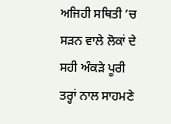ਅਜਿਹੀ ਸਥਿਤੀ ’ਚ ਸੜਨ ਵਾਲੇ ਲੋਕਾਂ ਦੇ ਸਹੀ ਅੰਕੜੇ ਪੂਰੀ ਤਰ੍ਹਾਂ ਨਾਲ ਸਾਹਮਣੇ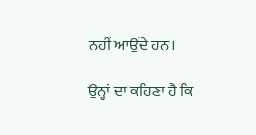ਨਹੀਂ ਆਉਂਦੇ ਹਨ।

ਉਨ੍ਹਾਂ ਦਾ ਕਹਿਣਾ ਹੈ ਕਿ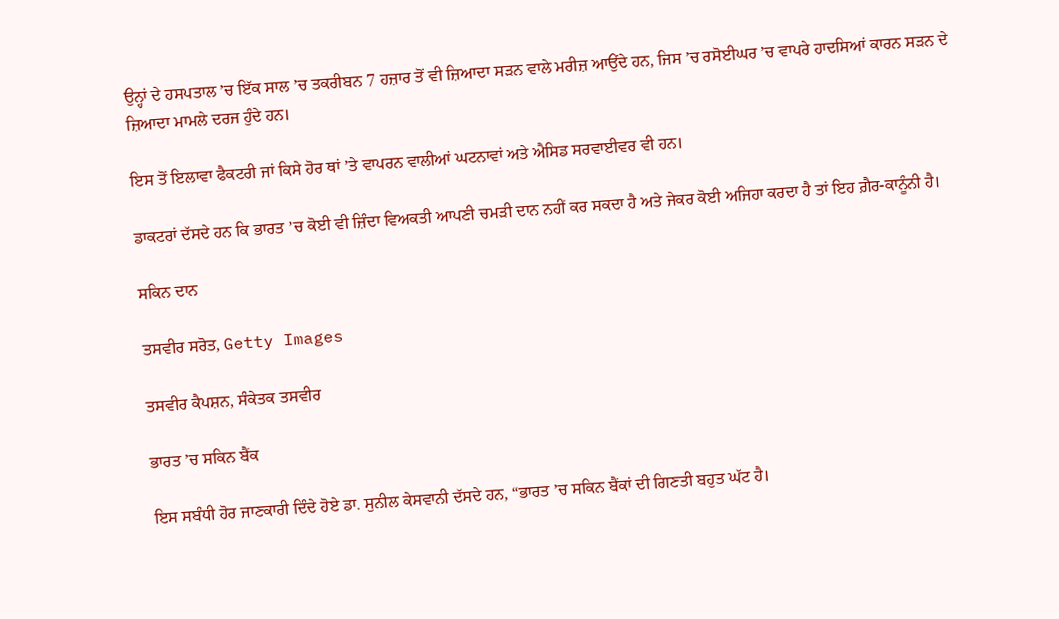ਉਨ੍ਹਾਂ ਦੇ ਹਸਪਤਾਲ ’ਚ ਇੱਕ ਸਾਲ ’ਚ ਤਕਰੀਬਨ 7 ਹਜ਼ਾਰ ਤੋਂ ਵੀ ਜ਼ਿਆਦਾ ਸੜਨ ਵਾਲੇ ਮਰੀਜ਼ ਆਉਂਦੇ ਹਨ, ਜਿਸ ’ਚ ਰਸੋਈਘਰ ’ਚ ਵਾਪਰੇ ਹਾਦਸਿਆਂ ਕਾਰਨ ਸੜਨ ਦੇ ਜ਼ਿਆਦਾ ਮਾਮਲੇ ਦਰਜ ਹੁੰਦੇ ਹਨ।

ਇਸ ਤੋਂ ਇਲਾਵਾ ਫੈਕਟਰੀ ਜਾਂ ਕਿਸੇ ਹੋਰ ਥਾਂ ’ਤੇ ਵਾਪਰਨ ਵਾਲੀਆਂ ਘਟਨਾਵਾਂ ਅਤੇ ਐਸਿਡ ਸਰਵਾਈਵਰ ਵੀ ਹਨ।

ਡਾਕਟਰਾਂ ਦੱਸਦੇ ਹਨ ਕਿ ਭਾਰਤ ’ਚ ਕੋਈ ਵੀ ਜ਼ਿੰਦਾ ਵਿਅਕਤੀ ਆਪਣੀ ਚਮੜੀ ਦਾਨ ਨਹੀਂ ਕਰ ਸਕਦਾ ਹੈ ਅਤੇ ਜੇਕਰ ਕੋਈ ਅਜਿਹਾ ਕਰਦਾ ਹੈ ਤਾਂ ਇਹ ਗ਼ੈਰ-ਕਾਨੂੰਨੀ ਹੈ।

ਸਕਿਨ ਦਾਨ

ਤਸਵੀਰ ਸਰੋਤ, Getty Images

ਤਸਵੀਰ ਕੈਪਸ਼ਨ, ਸੰਕੇਤਕ ਤਸਵੀਰ

ਭਾਰਤ ’ਚ ਸਕਿਨ ਬੈਂਕ

ਇਸ ਸਬੰਧੀ ਹੋਰ ਜਾਣਕਾਰੀ ਦਿੰਦੇ ਹੋਏ ਡਾ. ਸੁਨੀਲ ਕੇਸਵਾਨੀ ਦੱਸਦੇ ਹਨ, “ਭਾਰਤ ’ਚ ਸਕਿਨ ਬੈਂਕਾਂ ਦੀ ਗਿਣਤੀ ਬਹੁਤ ਘੱਟ ਹੈ।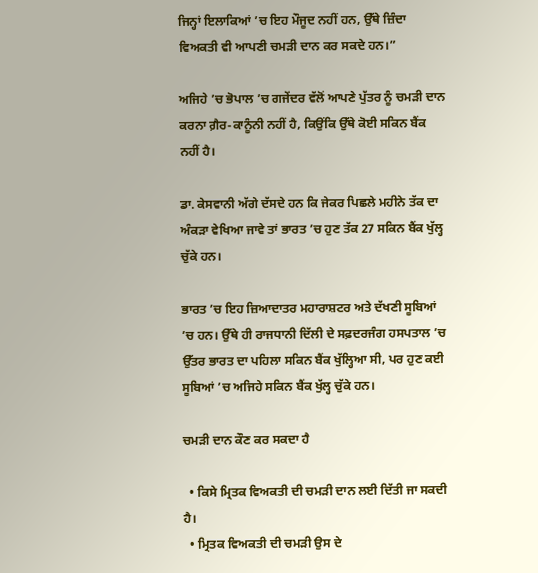ਜਿਨ੍ਹਾਂ ਇਲਾਕਿਆਂ ’ਚ ਇਹ ਮੌਜੂਦ ਨਹੀਂ ਹਨ, ਉੱਥੇ ਜ਼ਿੰਦਾ ਵਿਅਕਤੀ ਵੀ ਆਪਣੀ ਚਮੜੀ ਦਾਨ ਕਰ ਸਕਦੇ ਹਨ।”

ਅਜਿਹੇ ’ਚ ਭੋਪਾਲ ’ਚ ਗਜੇਂਦਰ ਵੱਲੋਂ ਆਪਣੇ ਪੁੱਤਰ ਨੂੰ ਚਮੜੀ ਦਾਨ ਕਰਨਾ ਗ਼ੈਰ-ਕਾਨੂੰਨੀ ਨਹੀਂ ਹੈ, ਕਿਉਂਕਿ ਉੱਥੇ ਕੋਈ ਸਕਿਨ ਬੈਂਕ ਨਹੀਂ ਹੈ।

ਡਾ. ਕੇਸਵਾਨੀ ਅੱਗੇ ਦੱਸਦੇ ਹਨ ਕਿ ਜੇਕਰ ਪਿਛਲੇ ਮਹੀਨੇ ਤੱਕ ਦਾ ਅੰਕੜਾ ਵੇਖਿਆ ਜਾਵੇ ਤਾਂ ਭਾਰਤ ’ਚ ਹੁਣ ਤੱਕ 27 ਸਕਿਨ ਬੈਂਕ ਖੁੱਲ੍ਹ ਚੁੱਕੇ ਹਨ।

ਭਾਰਤ ’ਚ ਇਹ ਜ਼ਿਆਦਾਤਰ ਮਹਾਰਾਸ਼ਟਰ ਅਤੇ ਦੱਖਣੀ ਸੂਬਿਆਂ ’ਚ ਹਨ। ਉੱਥੇ ਹੀ ਰਾਜਧਾਨੀ ਦਿੱਲੀ ਦੇ ਸਫ਼ਦਰਜੰਗ ਹਸਪਤਾਲ ’ਚ ਉੱਤਰ ਭਾਰਤ ਦਾ ਪਹਿਲਾ ਸਕਿਨ ਬੈਂਕ ਖੁੱਲ੍ਹਿਆ ਸੀ, ਪਰ ਹੁਣ ਕਈ ਸੂਬਿਆਂ ’ਚ ਅਜਿਹੇ ਸਕਿਨ ਬੈਂਕ ਖੁੱਲ੍ਹ ਚੁੱਕੇ ਹਨ।

ਚਮੜੀ ਦਾਨ ਕੌਣ ਕਰ ਸਕਦਾ ਹੈ

  • ਕਿਸੇ ਮ੍ਰਿਤਕ ਵਿਅਕਤੀ ਦੀ ਚਮੜੀ ਦਾਨ ਲਈ ਦਿੱਤੀ ਜਾ ਸਕਦੀ ਹੈ।
  • ਮ੍ਰਿਤਕ ਵਿਅਕਤੀ ਦੀ ਚਮੜੀ ਉਸ ਦੇ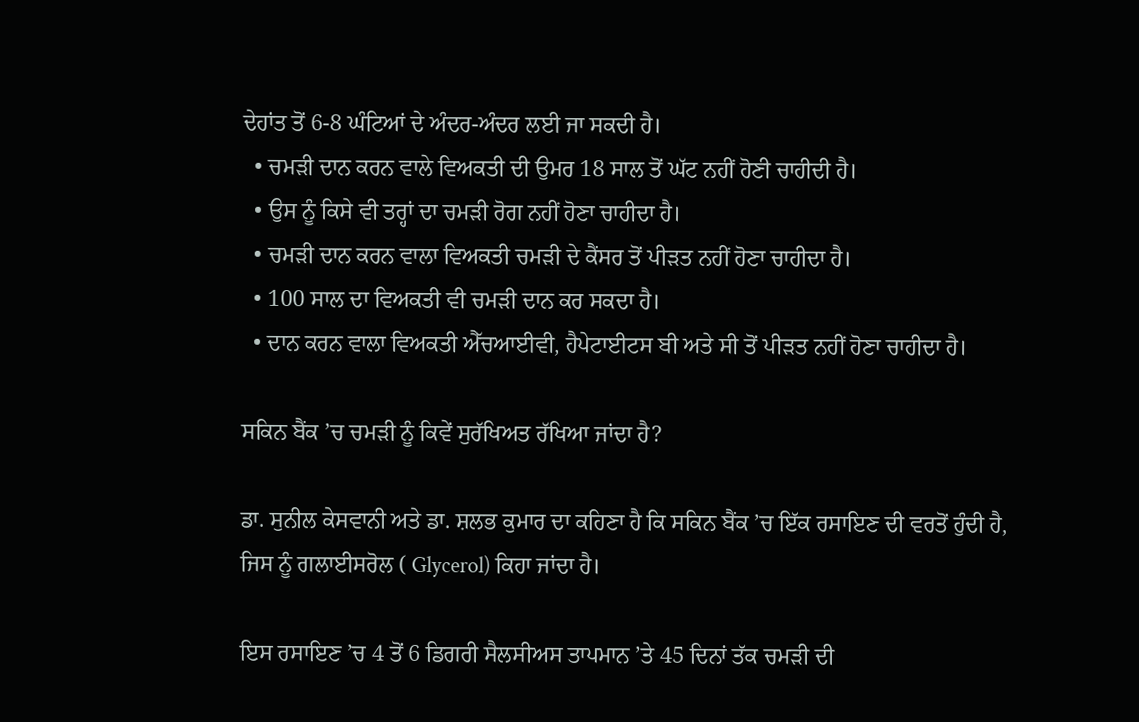ਦੇਹਾਂਤ ਤੋਂ 6-8 ਘੰਟਿਆਂ ਦੇ ਅੰਦਰ-ਅੰਦਰ ਲਈ ਜਾ ਸਕਦੀ ਹੈ।
  • ਚਮੜੀ ਦਾਨ ਕਰਨ ਵਾਲੇ ਵਿਅਕਤੀ ਦੀ ਉਮਰ 18 ਸਾਲ ਤੋਂ ਘੱਟ ਨਹੀਂ ਹੋਣੀ ਚਾਹੀਦੀ ਹੈ।
  • ਉਸ ਨੂੰ ਕਿਸੇ ਵੀ ਤਰ੍ਹਾਂ ਦਾ ਚਮੜੀ ਰੋਗ ਨਹੀਂ ਹੋਣਾ ਚਾਹੀਦਾ ਹੈ।
  • ਚਮੜੀ ਦਾਨ ਕਰਨ ਵਾਲਾ ਵਿਅਕਤੀ ਚਮੜੀ ਦੇ ਕੈਂਸਰ ਤੋਂ ਪੀੜਤ ਨਹੀਂ ਹੋਣਾ ਚਾਹੀਦਾ ਹੈ।
  • 100 ਸਾਲ ਦਾ ਵਿਅਕਤੀ ਵੀ ਚਮੜੀ ਦਾਨ ਕਰ ਸਕਦਾ ਹੈ।
  • ਦਾਨ ਕਰਨ ਵਾਲਾ ਵਿਅਕਤੀ ਐੱਚਆਈਵੀ, ਹੈਪੇਟਾਈਟਸ ਬੀ ਅਤੇ ਸੀ ਤੋਂ ਪੀੜਤ ਨਹੀਂ ਹੋਣਾ ਚਾਹੀਦਾ ਹੈ।

ਸਕਿਨ ਬੈਂਕ ’ਚ ਚਮੜੀ ਨੂੰ ਕਿਵੇਂ ਸੁਰੱਖਿਅਤ ਰੱਖਿਆ ਜਾਂਦਾ ਹੈ?

ਡਾ. ਸੁਨੀਲ ਕੇਸਵਾਨੀ ਅਤੇ ਡਾ. ਸ਼ਲਭ ਕੁਮਾਰ ਦਾ ਕਹਿਣਾ ਹੈ ਕਿ ਸਕਿਨ ਬੈਂਕ ’ਚ ਇੱਕ ਰਸਾਇਣ ਦੀ ਵਰਤੋਂ ਹੁੰਦੀ ਹੈ, ਜਿਸ ਨੂੰ ਗਲਾਈਸਰੋਲ ( Glycerol) ਕਿਹਾ ਜਾਂਦਾ ਹੈ।

ਇਸ ਰਸਾਇਣ ’ਚ 4 ਤੋਂ 6 ਡਿਗਰੀ ਸੈਲਸੀਅਸ ਤਾਪਮਾਨ ’ਤੇ 45 ਦਿਨਾਂ ਤੱਕ ਚਮੜੀ ਦੀ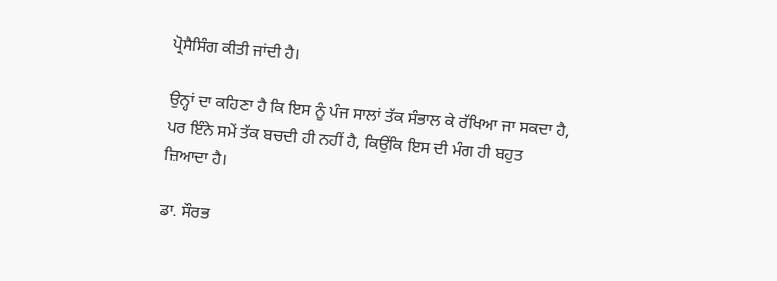ਪ੍ਰੋਸੈਸਿੰਗ ਕੀਤੀ ਜਾਂਦੀ ਹੈ।

ਉਨ੍ਹਾਂ ਦਾ ਕਹਿਣਾ ਹੈ ਕਿ ਇਸ ਨੂੰ ਪੰਜ ਸਾਲਾਂ ਤੱਕ ਸੰਭਾਲ ਕੇ ਰੱਖਿਆ ਜਾ ਸਕਦਾ ਹੈ, ਪਰ ਇੰਨੇ ਸਮੇਂ ਤੱਕ ਬਚਦੀ ਹੀ ਨਹੀਂ ਹੈ, ਕਿਉਂਕਿ ਇਸ ਦੀ ਮੰਗ ਹੀ ਬਹੁਤ ਜ਼ਿਆਦਾ ਹੈ।

ਡਾ. ਸੌਰਭ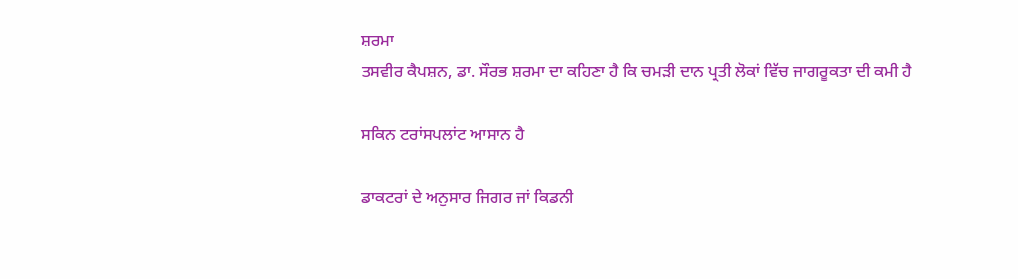ਸ਼ਰਮਾ
ਤਸਵੀਰ ਕੈਪਸ਼ਨ, ਡਾ. ਸੌਰਭ ਸ਼ਰਮਾ ਦਾ ਕਹਿਣਾ ਹੈ ਕਿ ਚਮੜੀ ਦਾਨ ਪ੍ਰਤੀ ਲੋਕਾਂ ਵਿੱਚ ਜਾਗਰੂਕਤਾ ਦੀ ਕਮੀ ਹੈ

ਸਕਿਨ ਟਰਾਂਸਪਲਾਂਟ ਆਸਾਨ ਹੈ

ਡਾਕਟਰਾਂ ਦੇ ਅਨੁਸਾਰ ਜਿਗਰ ਜਾਂ ਕਿਡਨੀ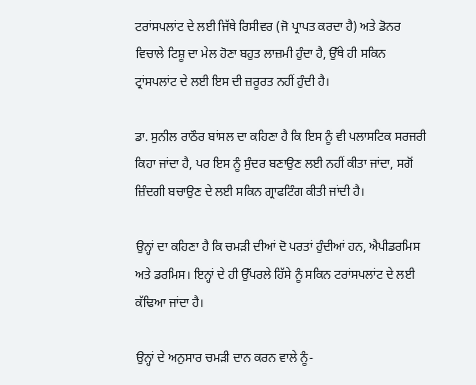ਟਰਾਂਸਪਲਾਂਟ ਦੇ ਲਈ ਜਿੱਥੇ ਰਿਸੀਵਰ (ਜੋ ਪ੍ਰਾਪਤ ਕਰਦਾ ਹੈ) ਅਤੇ ਡੋਨਰ ਵਿਚਾਲੇ ਟਿਸ਼ੂ ਦਾ ਮੇਲ ਹੋਣਾ ਬਹੁਤ ਲਾਜ਼ਮੀ ਹੁੰਦਾ ਹੈ, ਉੱਥੇ ਹੀ ਸਕਿਨ ਟ੍ਰਾਂਸਪਲਾਂਟ ਦੇ ਲਈ ਇਸ ਦੀ ਜ਼ਰੂਰਤ ਨਹੀਂ ਹੁੰਦੀ ਹੈ।

ਡਾ. ਸੁਨੀਲ ਰਾਠੌਰ ਬਾਂਸਲ ਦਾ ਕਹਿਣਾ ਹੈ ਕਿ ਇਸ ਨੂੰ ਵੀ ਪਲਾਸਟਿਕ ਸਰਜਰੀ ਕਿਹਾ ਜਾਂਦਾ ਹੈ, ਪਰ ਇਸ ਨੂੰ ਸੁੰਦਰ ਬਣਾਉਣ ਲਈ ਨਹੀਂ ਕੀਤਾ ਜਾਂਦਾ, ਸਗੋਂ ਜ਼ਿੰਦਗੀ ਬਚਾਉਣ ਦੇ ਲਈ ਸਕਿਨ ਗ੍ਰਾਫਟਿੰਗ ਕੀਤੀ ਜਾਂਦੀ ਹੈ।

ਉਨ੍ਹਾਂ ਦਾ ਕਹਿਣਾ ਹੈ ਕਿ ਚਮੜੀ ਦੀਆਂ ਦੋ ਪਰਤਾਂ ਹੁੰਦੀਆਂ ਹਨ, ਐਪੀਡਰਮਿਸ ਅਤੇ ਡਰਮਿਸ। ਇਨ੍ਹਾਂ ਦੇ ਹੀ ਉੱਪਰਲੇ ਹਿੱਸੇ ਨੂੰ ਸਕਿਨ ਟਰਾਂਸਪਲਾਂਟ ਦੇ ਲਈ ਕੱਢਿਆ ਜਾਂਦਾ ਹੈ।

ਉਨ੍ਹਾਂ ਦੇ ਅਨੁਸਾਰ ਚਮੜੀ ਦਾਨ ਕਰਨ ਵਾਲੇ ਨੂੰ-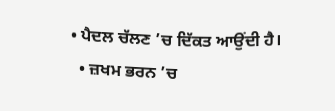• ਪੈਦਲ ਚੱਲਣ ’ਚ ਦਿੱਕਤ ਆਉਂਦੀ ਹੈ।
  • ਜ਼ਖਮ ਭਰਨ ’ਚ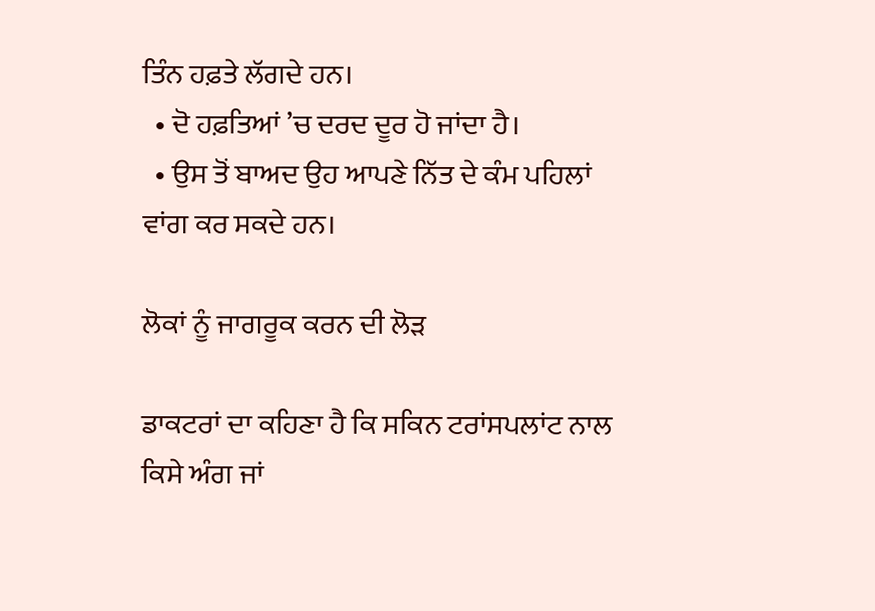ਤਿੰਨ ਹਫ਼ਤੇ ਲੱਗਦੇ ਹਨ।
  • ਦੋ ਹਫ਼ਤਿਆਂ ’ਚ ਦਰਦ ਦੂਰ ਹੋ ਜਾਂਦਾ ਹੈ।
  • ਉਸ ਤੋਂ ਬਾਅਦ ਉਹ ਆਪਣੇ ਨਿੱਤ ਦੇ ਕੰਮ ਪਹਿਲਾਂ ਵਾਂਗ ਕਰ ਸਕਦੇ ਹਨ।

ਲੋਕਾਂ ਨੂੰ ਜਾਗਰੂਕ ਕਰਨ ਦੀ ਲੋੜ

ਡਾਕਟਰਾਂ ਦਾ ਕਹਿਣਾ ਹੈ ਕਿ ਸਕਿਨ ਟਰਾਂਸਪਲਾਂਟ ਨਾਲ ਕਿਸੇ ਅੰਗ ਜਾਂ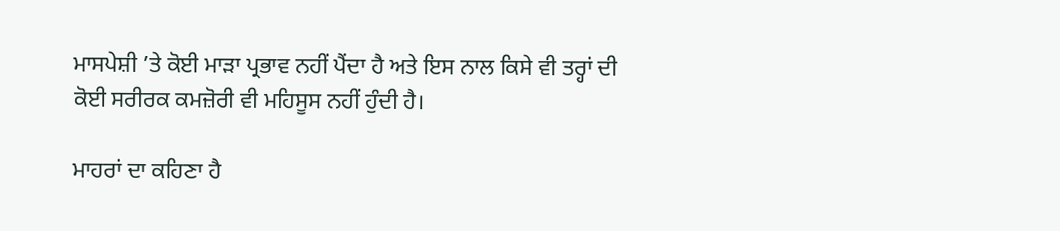ਮਾਸਪੇਸ਼ੀ ’ਤੇ ਕੋਈ ਮਾੜਾ ਪ੍ਰਭਾਵ ਨਹੀਂ ਪੈਂਦਾ ਹੈ ਅਤੇ ਇਸ ਨਾਲ ਕਿਸੇ ਵੀ ਤਰ੍ਹਾਂ ਦੀ ਕੋਈ ਸਰੀਰਕ ਕਮਜ਼ੋਰੀ ਵੀ ਮਹਿਸੂਸ ਨਹੀਂ ਹੁੰਦੀ ਹੈ।

ਮਾਹਰਾਂ ਦਾ ਕਹਿਣਾ ਹੈ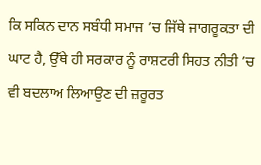ਕਿ ਸਕਿਨ ਦਾਨ ਸਬੰਧੀ ਸਮਾਜ ’ਚ ਜਿੱਥੇ ਜਾਗਰੂਕਤਾ ਦੀ ਘਾਟ ਹੈ, ਉੱਥੇ ਹੀ ਸਰਕਾਰ ਨੂੰ ਰਾਸ਼ਟਰੀ ਸਿਹਤ ਨੀਤੀ ’ਚ ਵੀ ਬਦਲਾਅ ਲਿਆਉਣ ਦੀ ਜ਼ਰੂਰਤ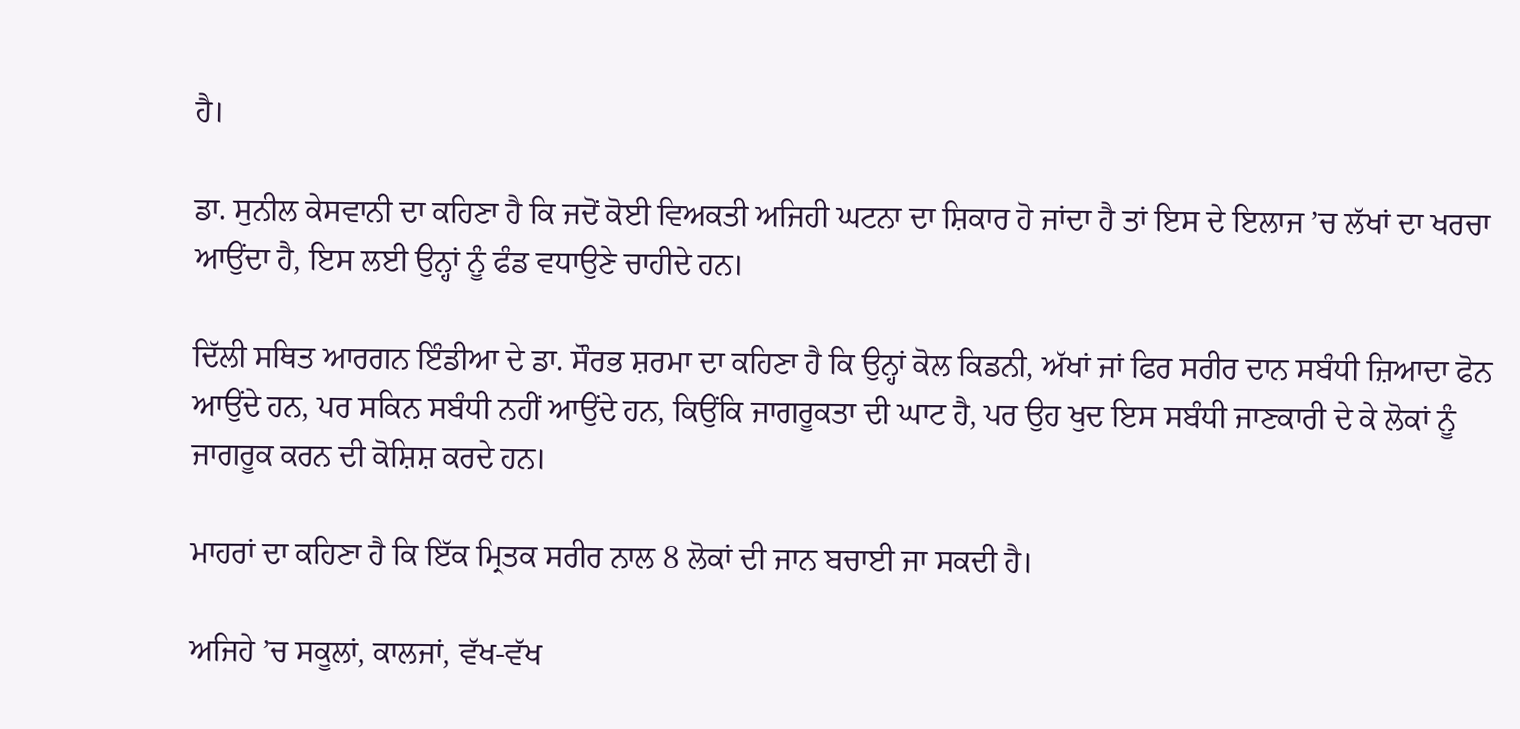ਹੈ।

ਡਾ. ਸੁਨੀਲ ਕੇਸਵਾਨੀ ਦਾ ਕਹਿਣਾ ਹੈ ਕਿ ਜਦੋਂ ਕੋਈ ਵਿਅਕਤੀ ਅਜਿਹੀ ਘਟਨਾ ਦਾ ਸ਼ਿਕਾਰ ਹੋ ਜਾਂਦਾ ਹੈ ਤਾਂ ਇਸ ਦੇ ਇਲਾਜ ’ਚ ਲੱਖਾਂ ਦਾ ਖਰਚਾ ਆਉਂਦਾ ਹੈ, ਇਸ ਲਈ ਉਨ੍ਹਾਂ ਨੂੰ ਫੰਡ ਵਧਾਉਣੇ ਚਾਹੀਦੇ ਹਨ।

ਦਿੱਲੀ ਸਥਿਤ ਆਰਗਨ ਇੰਡੀਆ ਦੇ ਡਾ. ਸੌਰਭ ਸ਼ਰਮਾ ਦਾ ਕਹਿਣਾ ਹੈ ਕਿ ਉਨ੍ਹਾਂ ਕੋਲ ਕਿਡਨੀ, ਅੱਖਾਂ ਜਾਂ ਫਿਰ ਸਰੀਰ ਦਾਨ ਸਬੰਧੀ ਜ਼ਿਆਦਾ ਫੋਨ ਆਉਂਦੇ ਹਨ, ਪਰ ਸਕਿਨ ਸਬੰਧੀ ਨਹੀਂ ਆਉਂਦੇ ਹਨ, ਕਿਉਂਕਿ ਜਾਗਰੂਕਤਾ ਦੀ ਘਾਟ ਹੈ, ਪਰ ਉਹ ਖੁਦ ਇਸ ਸਬੰਧੀ ਜਾਣਕਾਰੀ ਦੇ ਕੇ ਲੋਕਾਂ ਨੂੰ ਜਾਗਰੂਕ ਕਰਨ ਦੀ ਕੋਸ਼ਿਸ਼ ਕਰਦੇ ਹਨ।

ਮਾਹਰਾਂ ਦਾ ਕਹਿਣਾ ਹੈ ਕਿ ਇੱਕ ਮ੍ਰਿਤਕ ਸਰੀਰ ਨਾਲ 8 ਲੋਕਾਂ ਦੀ ਜਾਨ ਬਚਾਈ ਜਾ ਸਕਦੀ ਹੈ।

ਅਜਿਹੇ ’ਚ ਸਕੂਲਾਂ, ਕਾਲਜਾਂ, ਵੱਖ-ਵੱਖ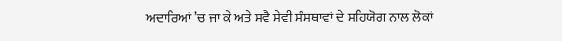ਅਦਾਰਿਆਂ ’ਚ ਜਾ ਕੇ ਅਤੇ ਸਵੈ ਸੇਵੀ ਸੰਸਥਾਵਾਂ ਦੇ ਸਹਿਯੋਗ ਨਾਲ ਲੋਕਾਂ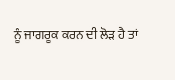ਨੂੰ ਜਾਗਰੂਕ ਕਰਨ ਦੀ ਲੋੜ ਹੈ ਤਾਂ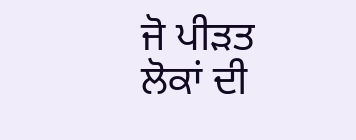ਜੋ ਪੀੜਤ ਲੋਕਾਂ ਦੀ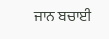ਜਾਨ ਬਚਾਈ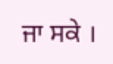ਜਾ ਸਕੇ ।